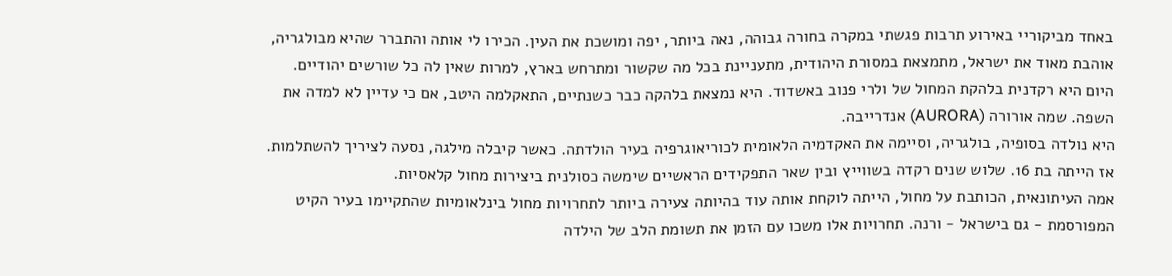באחד מביקוריי באירוע תרבות פגשתי במקרה בחורה גבוהה, נאה ביותר, יפה ומושכת את העין. הכירו לי אותה והתברר שהיא מבולגריה, אוהבת מאוד את ישראל, מתמצאת במסורת היהודית, מתעניינת בכל מה שקשור ומתרחש בארץ, למרות שאין לה כל שורשים יהודיים.
היום היא רקדנית בלהקת המחול של ולרי פנוב באשדוד. היא נמצאת בלהקה כבר כשנתיים, התאקלמה היטב, אם כי עדיין לא למדה את השפה. שמה אורורה (AURORA) אנדרייבה.
היא נולדה בסופיה, בולגריה, וסיימה את האקדמיה הלאומית לכוריאוגרפיה בעיר הולדתה. כאשר קיבלה מילגה, נסעה לציריך להשתלמות. אז הייתה בת 16. שלוש שנים רקדה בשווייץ ובין שאר התפקידים הראשיים שימשה כסולנית ביצירות מחול קלאסיות.
אמה העיתונאית, הכותבת על מחול, הייתה לוקחת אותה עוד בהיותה צעירה ביותר לתחרויות מחול בינלאומיות שהתקיימו בעיר הקיט המפורסמת - גם בישראל - ורנה. תחרויות אלו משכו עם הזמן את תשומת הלב של הילדה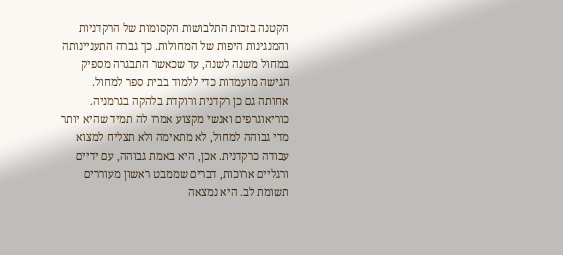הקטנה בזכות התלבושות הקסומות של הרקדניות והמנגינות היפות של המחולות. כך גברה התעניינותה במחול משנה לשנה, עד שכאשר התבגרה מספיק הגישה מועמדות כדי ללמוד בבית ספר למחול. אחותה גם כן רקדנית ורוקדת בלהקה בגרמניה.
כוריאוגרפים ואנשי מקצוע אמרו לה תמיד שהיא יותר מדי גבוהה למחול, לא מתאימה ולא תצליח למצוא עבודה כרקדנית. אכן, היא באמת גבוהה, עם ידיים ורגליים ארוכות, דברים שממבט ראשון מעוררים תשומת לב. היא נמצאה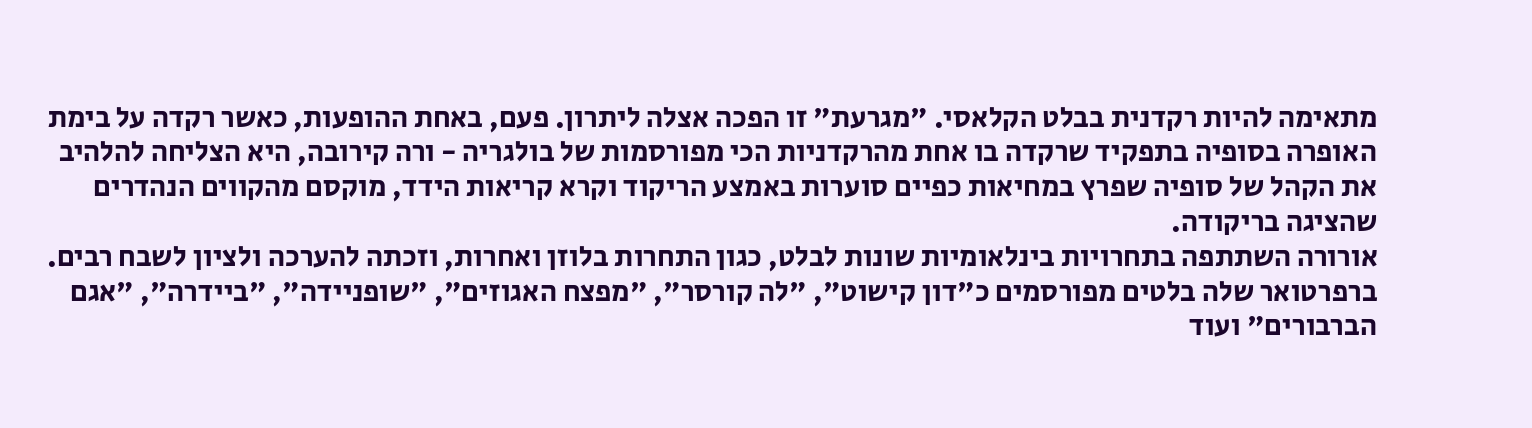מתאימה להיות רקדנית בבלט הקלאסי. "מגרעת" זו הפכה אצלה ליתרון. פעם, באחת ההופעות, כאשר רקדה על בימת האופרה בסופיה בתפקיד שרקדה בו אחת מהרקדניות הכי מפורסמות של בולגריה - ורה קירובה, היא הצליחה להלהיב את הקהל של סופיה שפרץ במחיאות כפיים סוערות באמצע הריקוד וקרא קריאות הידד, מוקסם מהקווים הנהדרים שהציגה בריקודה.
אורורה השתתפה בתחרויות בינלאומיות שונות לבלט, כגון התחרות בלוזן ואחרות, וזכתה להערכה ולציון לשבח רבים. ברפרטואר שלה בלטים מפורסמים כ"דון קישוט", "לה קורסר", "מפצח האגוזים", "שופניידה", "ביידרה", "אגם הברבורים" ועוד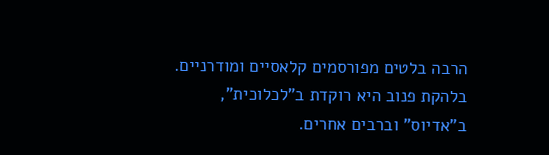הרבה בלטים מפורסמים קלאסיים ומודרניים. בלהקת פנוב היא רוקדת ב"לכלוכית", ב"אדיוס" וברבים אחרים.